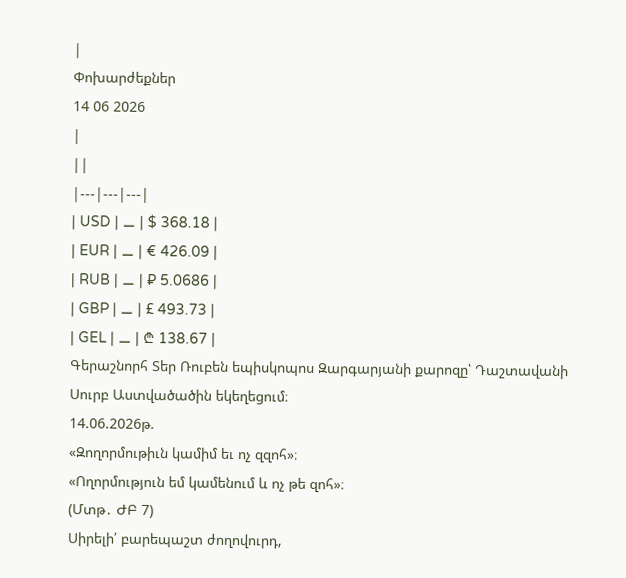|
Փոխարժեքներ
14 06 2026
|
||
|---|---|---|
| USD | ⚊ | $ 368.18 |
| EUR | ⚊ | € 426.09 |
| RUB | ⚊ | ₽ 5.0686 |
| GBP | ⚊ | £ 493.73 |
| GEL | ⚊ | ₾ 138.67 |
Գերաշնորհ Տեր Ռուբեն եպիսկոպոս Զարգարյանի քարոզը՝ Դաշտավանի Սուրբ Աստվածածին եկեղեցում։
14.06.2026թ.
«Զողորմութիւն կամիմ եւ ոչ զզոհ»։
«Ողորմություն եմ կամենում և ոչ թե զոհ»։
(Մտթ․ ԺԲ 7)
Սիրելի՛ բարեպաշտ ժողովուրդ,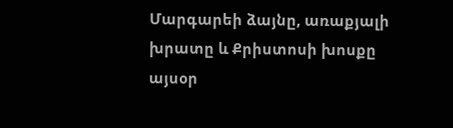Մարգարեի ձայնը, առաքյալի խրատը և Քրիստոսի խոսքը այսօր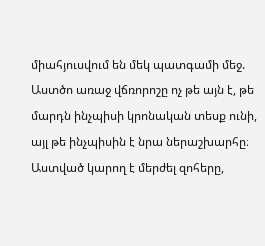միահյուսվում են մեկ պատգամի մեջ. Աստծո առաջ վճռորոշը ոչ թե այն է, թե մարդն ինչպիսի կրոնական տեսք ունի, այլ թե ինչպիսին է նրա ներաշխարհը։ Աստված կարող է մերժել զոհերը,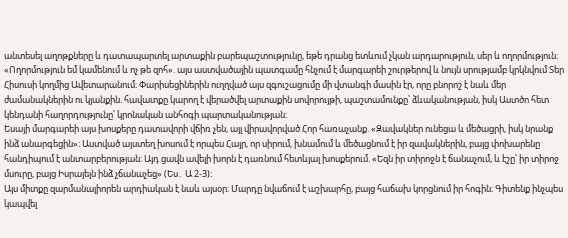անտեսել աղոթքները և դատապարտել արտաքին բարեպաշտությունը, եթե դրանց ետևում չկան արդարություն, սեր և ողորմություն։
«Ողորմություն եմ կամենում և ոչ թե զոհ». այս աստվածային պատգամը հնչում է մարգարեի շուրթերով և նույն սրությամբ կրկնվում Տեր Հիսուսի կողմից Ավետարանում։ Փարիսեցիներին ուղղված այս զգուշացումը մի վտանգի մասին էր, որը բնորոշ է նաև մեր ժամանակներին ու կյանքին. հավատքը կարող է վերածվել արտաքին սովորույթի, պաշտամունքը՝ ձևականության, իսկ Աստծո հետ կենդանի հաղորդությունը՝ կրոնական անհոգի պարտականության։
Եսայի մարգարեի այս խոսքերը դատավորի վճիռ չեն, այլ վիրավորված Հոր հառաչանք. «Զավակներ ունեցա և մեծացրի, իսկ նրանք ինձ անարգեցին»։ Աստված այստեղ խոսում է որպես Հայր, որ սիրում, խնամում և մեծացնում է իր զավակներին, բայց փոխարենը հանդիպում է անտարբերության։ Այդ ցավն ավելի խորն է դառնում հետևյալ խոսքերում. «Եզն իր տիրոջն է ճանաչում, և էշը՝ իր տիրոջ մսուրը, բայց Իսրայելն ինձ չճանաչեց» (Ես․ Ա 2-3)։
Այս միտքը զարմանալիորեն արդիական է նաև այսօր։ Մարդը նվաճում է աշխարհը, բայց հաճախ կորցնում իր հոգին։ Գիտենք ինչպես կապվել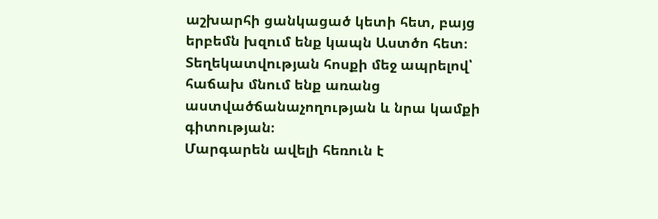աշխարհի ցանկացած կետի հետ, բայց երբեմն խզում ենք կապն Աստծո հետ։ Տեղեկատվության հոսքի մեջ ապրելով՝ հաճախ մնում ենք առանց աստվածճանաչողության և նրա կամքի գիտության։
Մարգարեն ավելի հեռուն է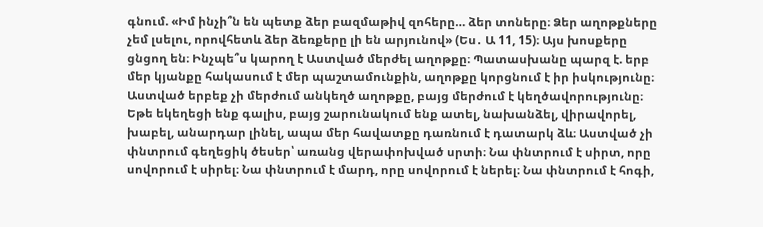գնում. «Իմ ինչի՞ն են պետք ձեր բազմաթիվ զոհերը… ձեր տոները։ Ձեր աղոթքները չեմ լսելու, որովհետև ձեր ձեռքերը լի են արյունով» (Ես․ Ա 11, 15)։ Այս խոսքերը ցնցող են։ Ինչպե՞ս կարող է Աստված մերժել աղոթքը։ Պատասխանը պարզ է. երբ մեր կյանքը հակասում է մեր պաշտամունքին, աղոթքը կորցնում է իր իսկությունը։ Աստված երբեք չի մերժում անկեղծ աղոթքը, բայց մերժում է կեղծավորությունը։ Եթե եկեղեցի ենք գալիս, բայց շարունակում ենք ատել, նախանձել, վիրավորել, խաբել, անարդար լինել, ապա մեր հավատքը դառնում է դատարկ ձև։ Աստված չի փնտրում գեղեցիկ ծեսեր՝ առանց վերափոխված սրտի։ Նա փնտրում է սիրտ, որը սովորում է սիրել։ Նա փնտրում է մարդ, որը սովորում է ներել։ Նա փնտրում է հոգի,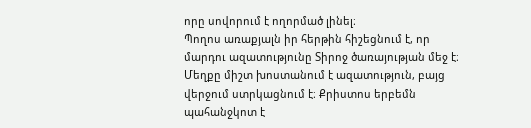որը սովորում է ողորմած լինել։
Պողոս առաքյալն իր հերթին հիշեցնում է, որ մարդու ազատությունը Տիրոջ ծառայության մեջ է։ Մեղքը միշտ խոստանում է ազատություն, բայց վերջում ստրկացնում է։ Քրիստոս երբեմն պահանջկոտ է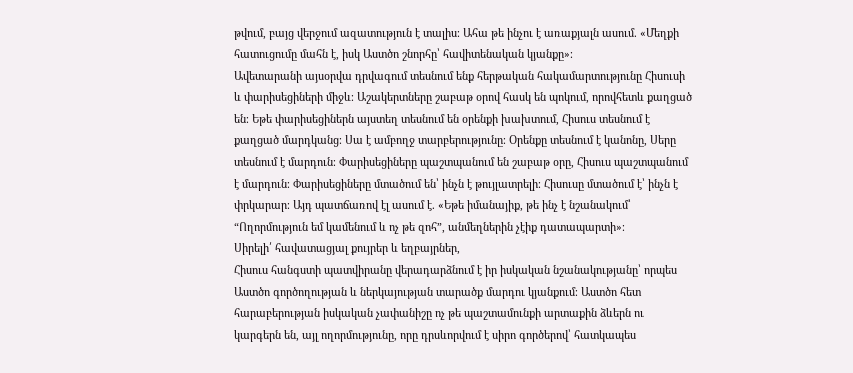թվում, բայց վերջում ազատություն է տալիս։ Ահա թե ինչու է առաքյալն ասում. «Մեղքի հատուցումը մահն է, իսկ Աստծո շնորհը՝ հավիտենական կյանքը»։
Ավետարանի այսօրվա դրվագում տեսնում ենք հերթական հակամարտությունը Հիսուսի և փարիսեցիների միջև։ Աշակերտները շաբաթ օրով հասկ են պոկում, որովհետև քաղցած են։ Եթե փարիսեցիներն այստեղ տեսնում են օրենքի խախտում, Հիսուս տեսնում է քաղցած մարդկանց։ Սա է ամբողջ տարբերությունը։ Օրենքը տեսնում է կանոնը, Սերը տեսնում է մարդուն։ Փարիսեցիները պաշտպանում են շաբաթ օրը, Հիսուս պաշտպանում է մարդուն։ Փարիսեցիները մտածում են՝ ինչն է թույլատրելի։ Հիսուսը մտածում է՝ ինչն է փրկարար։ Այդ պատճառով էլ ասում է. «Եթե իմանայիք, թե ինչ է նշանակում՝ “Ողորմություն եմ կամենում և ոչ թե զոհ”, անմեղներին չէիք դատապարտի»։
Սիրելի՛ հավատացյալ քույրեր և եղբայրներ,
Հիսուս հանգստի պատվիրանը վերադարձնում է իր իսկական նշանակությանը՝ որպես Աստծո գործողության և ներկայության տարածք մարդու կյանքում։ Աստծո հետ հարաբերության իսկական չափանիշը ոչ թե պաշտամունքի արտաքին ձևերն ու կարգերն են, այլ ողորմությունը, որը դրսևորվում է սիրո գործերով՝ հատկապես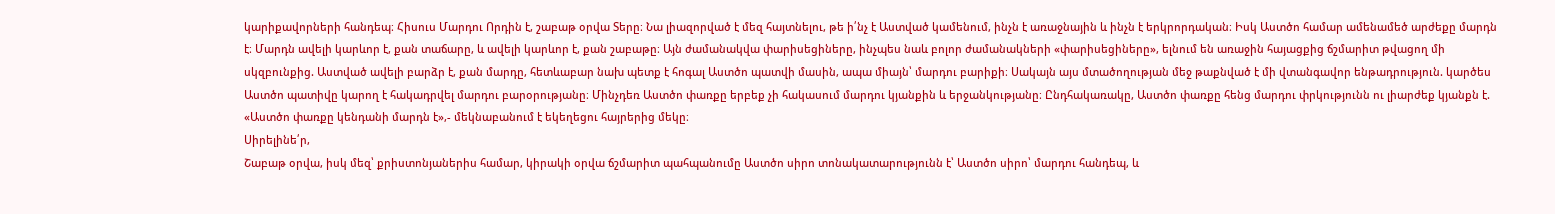կարիքավորների հանդեպ։ Հիսուս Մարդու Որդին է, շաբաթ օրվա Տերը։ Նա լիազորված է մեզ հայտնելու, թե ի՛նչ է Աստված կամենում, ինչն է առաջնային և ինչն է երկրորդական։ Իսկ Աստծո համար ամենամեծ արժեքը մարդն է։ Մարդն ավելի կարևոր է, քան տաճարը, և ավելի կարևոր է, քան շաբաթը։ Այն ժամանակվա փարիսեցիները, ինչպես նաև բոլոր ժամանակների «փարիսեցիները», ելնում են առաջին հայացքից ճշմարիտ թվացող մի սկզբունքից. Աստված ավելի բարձր է, քան մարդը, հետևաբար նախ պետք է հոգալ Աստծո պատվի մասին, ապա միայն՝ մարդու բարիքի։ Սակայն այս մտածողության մեջ թաքնված է մի վտանգավոր ենթադրություն. կարծես Աստծո պատիվը կարող է հակադրվել մարդու բարօրությանը։ Մինչդեռ Աստծո փառքը երբեք չի հակասում մարդու կյանքին և երջանկությանը։ Ընդհակառակը, Աստծո փառքը հենց մարդու փրկությունն ու լիարժեք կյանքն է. «Աստծո փառքը կենդանի մարդն է»,- մեկնաբանում է եկեղեցու հայրերից մեկը։
Սիրելինե՛ր,
Շաբաթ օրվա, իսկ մեզ՝ քրիստոնյաներիս համար, կիրակի օրվա ճշմարիտ պահպանումը Աստծո սիրո տոնակատարությունն է՝ Աստծո սիրո՝ մարդու հանդեպ, և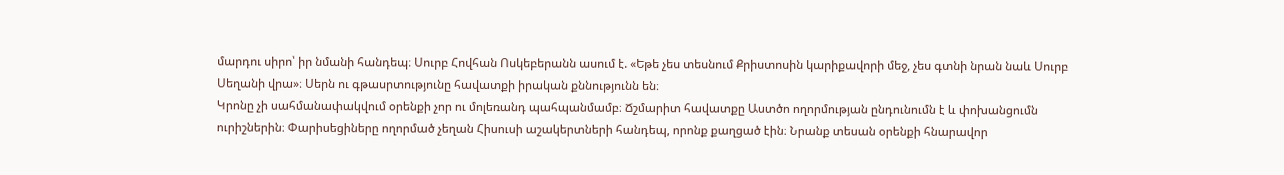մարդու սիրո՝ իր նմանի հանդեպ։ Սուրբ Հովհան Ոսկեբերանն ասում է. «Եթե չես տեսնում Քրիստոսին կարիքավորի մեջ, չես գտնի նրան նաև Սուրբ Սեղանի վրա»։ Սերն ու գթասրտությունը հավատքի իրական քննությունն են։
Կրոնը չի սահմանափակվում օրենքի չոր ու մոլեռանդ պահպանմամբ։ Ճշմարիտ հավատքը Աստծո ողորմության ընդունումն է և փոխանցումն ուրիշներին։ Փարիսեցիները ողորմած չեղան Հիսուսի աշակերտների հանդեպ, որոնք քաղցած էին։ Նրանք տեսան օրենքի հնարավոր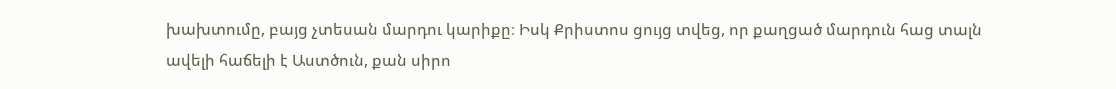խախտումը, բայց չտեսան մարդու կարիքը։ Իսկ Քրիստոս ցույց տվեց, որ քաղցած մարդուն հաց տալն ավելի հաճելի է Աստծուն, քան սիրո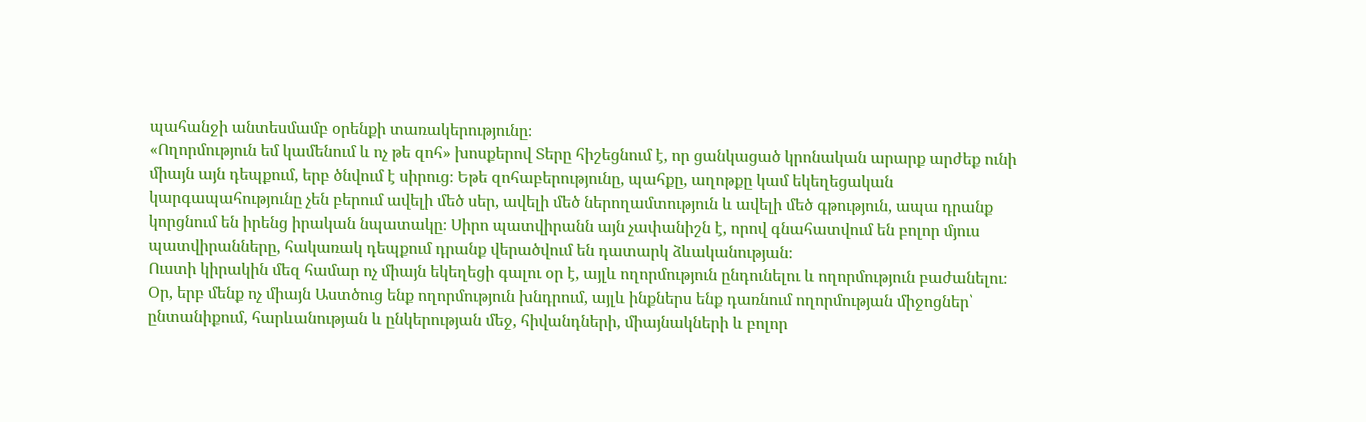պահանջի անտեսմամբ օրենքի տառակերությունը։
«Ողորմություն եմ կամենում և ոչ թե զոհ» խոսքերով Տերը հիշեցնում է, որ ցանկացած կրոնական արարք արժեք ունի միայն այն դեպքում, երբ ծնվում է սիրուց։ Եթե զոհաբերությունը, պահքը, աղոթքը կամ եկեղեցական կարգապահությունը չեն բերում ավելի մեծ սեր, ավելի մեծ ներողամտություն և ավելի մեծ գթություն, ապա դրանք կորցնում են իրենց իրական նպատակը։ Սիրո պատվիրանն այն չափանիշն է, որով գնահատվում են բոլոր մյուս պատվիրանները, հակառակ դեպքում դրանք վերածվում են դատարկ ձևականության։
Ուստի կիրակին մեզ համար ոչ միայն եկեղեցի գալու օր է, այլև ողորմություն ընդունելու և ողորմություն բաժանելու։ Օր, երբ մենք ոչ միայն Աստծուց ենք ողորմություն խնդրում, այլև ինքներս ենք դառնում ողորմության միջոցներ՝ ընտանիքում, հարևանության և ընկերության մեջ, հիվանդների, միայնակների և բոլոր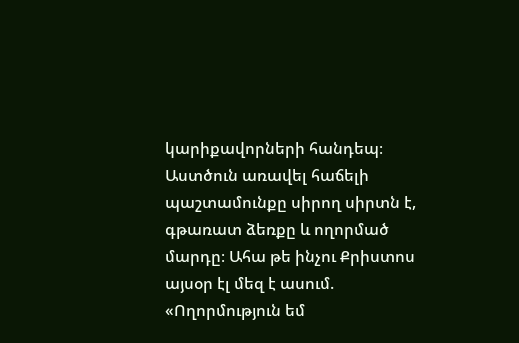կարիքավորների հանդեպ։ Աստծուն առավել հաճելի պաշտամունքը սիրող սիրտն է, գթառատ ձեռքը և ողորմած մարդը։ Ահա թե ինչու Քրիստոս այսօր էլ մեզ է ասում. «Ողորմություն եմ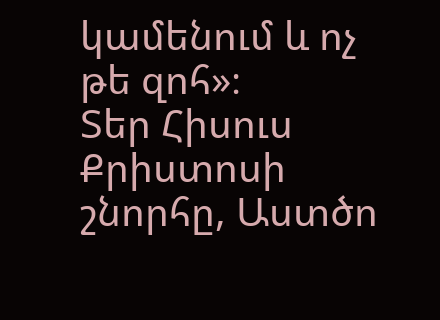կամենում և ոչ թե զոհ»։
Տեր Հիսուս Քրիստոսի շնորհը, Աստծո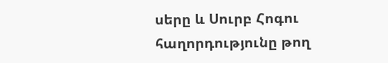սերը և Սուրբ Հոգու հաղորդությունը թող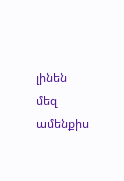լինեն մեզ ամենքիս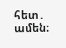հետ․ ամեն։